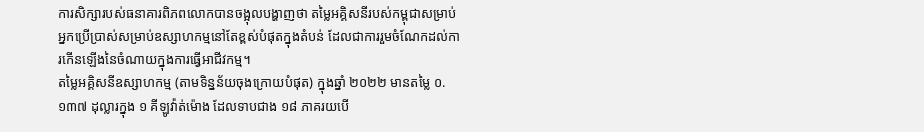ការសិក្សារបស់ធនាគារពិភពលោកបានចង្អុលបង្ហាញថា តម្លៃអគ្គិសនីរបស់កម្ពុជាសម្រាប់អ្នកប្រើប្រាស់សម្រាប់ឧស្សាហកម្មនៅតែខ្ពស់បំផុតក្នុងតំបន់ ដែលជាការរួមចំណែកដល់ការកើនឡើងនៃចំណាយក្នុងការធ្វើអាជីវកម្ម។
តម្លៃអគ្គិសនីឧស្សាហកម្ម (តាមទិន្នន័យចុងក្រោយបំផុត) ក្នុងឆ្នាំ ២០២២ មានតម្លៃ ០.១៣៧ ដុល្លារក្នុង ១ គីឡូវ៉ាត់ម៉ោង ដែលទាបជាង ១៨ ភាគរយបើ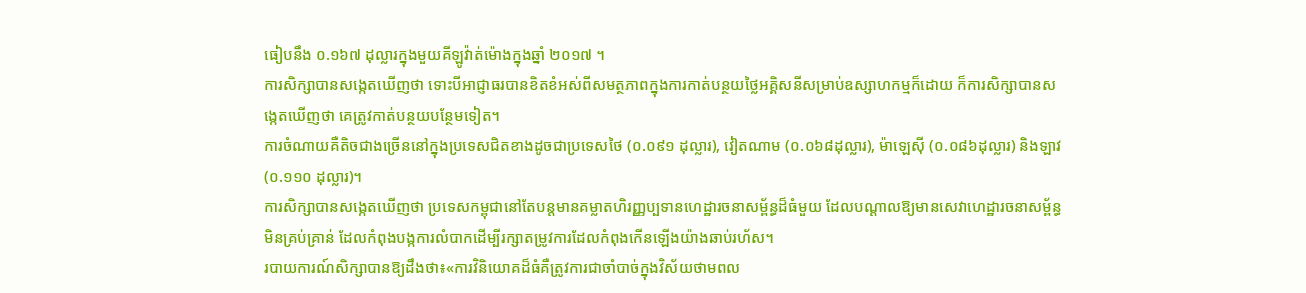ធៀបនឹង ០.១៦៧ ដុល្លារក្នុងមួយគីឡូវ៉ាត់ម៉ោងក្នុងឆ្នាំ ២០១៧ ។
ការសិក្សាបានសង្កេតឃើញថា ទោះបីអាជ្ញាធរបានខិតខំអស់ពីសមត្ថភាពក្នុងការកាត់បន្ថយថ្លៃអគ្គិសនីសម្រាប់ឧស្សាហកម្មក៏ដោយ ក៏ការសិក្សាបានសង្កេតឃើញថា គេត្រូវកាត់បន្ថយបន្ថែមទៀត។
ការចំណាយគឺតិចជាងច្រើននៅក្នុងប្រទេសជិតខាងដូចជាប្រទេសថៃ (០.០៩១ ដុល្លារ), វៀតណាម (០.០៦៨ដុល្លារ), ម៉ាឡេស៊ី (០.០៨៦ដុល្លារ) និងឡាវ (០.១១០ ដុល្លារ)។
ការសិក្សាបានសង្កេតឃើញថា ប្រទេសកម្ពុជានៅតែបន្តមានគម្លាតហិរញ្ញប្បទានហេដ្ឋារចនាសម្ព័ន្ធដ៏ធំមួយ ដែលបណ្តាលឱ្យមានសេវាហេដ្ឋារចនាសម្ព័ន្ធមិនគ្រប់គ្រាន់ ដែលកំពុងបង្កការលំបាកដើម្បីរក្សាតម្រូវការដែលកំពុងកើនឡើងយ៉ាងឆាប់រហ័ស។
របាយការណ៍សិក្សាបានឱ្យដឹងថា៖«ការវិនិយោគដ៏ធំគឺត្រូវការជាចាំបាច់ក្នុងវិស័យថាមពល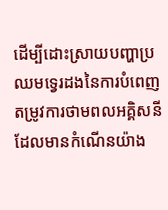ដើម្បីដោះស្រាយបញ្ហាប្រឈមទ្វេរដងនៃការបំពេញតម្រូវការថាមពលអគ្គិសនីដែលមានកំណើនយ៉ាង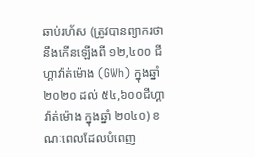ឆាប់រហ័ស (ត្រូវបានព្យាករថានឹងកើនឡើងពី ១២,៤០០ ជីហ្គាវ៉ាត់ម៉ោង (GWh) ក្នុងឆ្នាំ ២០២០ ដល់ ៥៤,៦០០ជីហ្គាវ៉ាត់ម៉ោង ក្នុងឆ្នាំ ២០៤០) ខណៈពេលដែលបំពេញ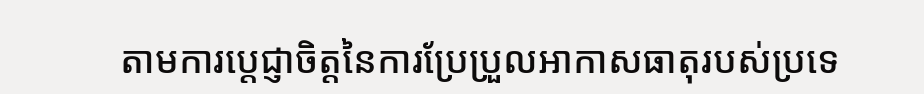តាមការប្តេជ្ញាចិត្តនៃការប្រែប្រួលអាកាសធាតុរបស់ប្រទេ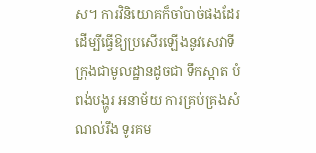ស។ ការវិនិយោគក៏ចាំបាច់ផងដែរ ដើម្បីធ្វើឱ្យប្រសើរឡើងនូវសេវាទីក្រុងជាមូលដ្ឋានដូចជា ទឹកស្អាត បំពង់បង្ហូរ អនាម័យ ការគ្រប់គ្រងសំណល់រឹង ទូរគម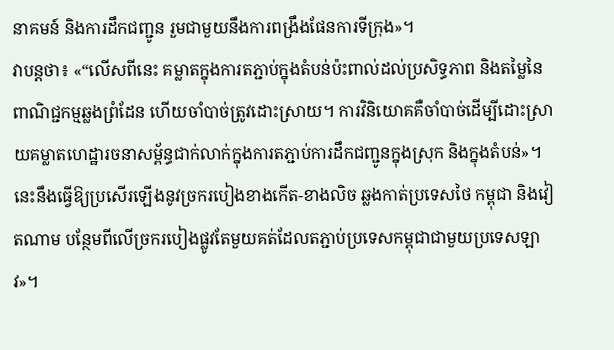នាគមន៍ និងការដឹកជញ្ជូន រួមជាមួយនឹងការពង្រឹងផែនការទីក្រុង»។
វាបន្តថា៖ «“លើសពីនេះ គម្លាតក្នុងការតភ្ជាប់ក្នុងតំបន់ប៉ះពាល់ដល់ប្រសិទ្ធភាព និងតម្លៃនៃពាណិជ្ជកម្មឆ្លងព្រំដែន ហើយចាំបាច់ត្រូវដោះស្រាយ។ ការវិនិយោគគឺចាំបាច់ដើម្បីដោះស្រាយគម្លាតហេដ្ឋារចនាសម្ព័ន្ធជាក់លាក់ក្នុងការតភ្ជាប់ការដឹកជញ្ជូនក្នុងស្រុក និងក្នុងតំបន់»។ នេះនឹងធ្វើឱ្យប្រសើរឡើងនូវច្រករបៀងខាងកើត-ខាងលិច ឆ្លងកាត់ប្រទេសថៃ កម្ពុជា និងវៀតណាម បន្ថែមពីលើច្រករបៀងផ្លូវតែមួយគត់ដែលតភ្ជាប់ប្រទេសកម្ពុជាជាមួយប្រទេសឡាវ»។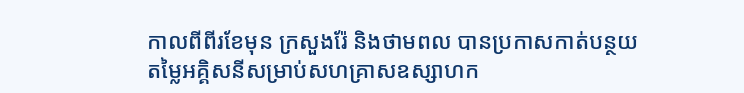កាលពីពីរខែមុន ក្រសួងរ៉ែ និងថាមពល បានប្រកាសកាត់បន្ថយតម្លៃអគ្គិសនីសម្រាប់សហគ្រាសឧស្សាហក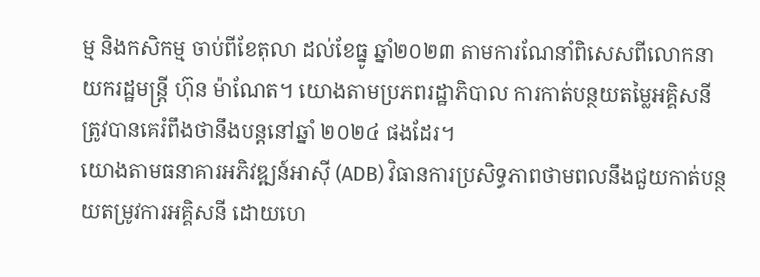ម្ម និងកសិកម្ម ចាប់ពីខែតុលា ដល់ខែធ្នូ ឆ្នាំ២០២៣ តាមការណែនាំពិសេសពីលោកនាយករដ្ឋមន្ត្រី ហ៊ុន ម៉ាណែត។ យោងតាមប្រភពរដ្ឋាភិបាល ការកាត់បន្ថយតម្លៃអគ្គិសនី ត្រូវបានគេរំពឹងថានឹងបន្តនៅឆ្នាំ ២០២៤ ផងដែរ។
យោងតាមធនាគារអភិវឌ្ឍន៍អាស៊ី (ADB) វិធានការប្រសិទ្ធភាពថាមពលនឹងជួយកាត់បន្ថយតម្រូវការអគ្គិសនី ដោយហេ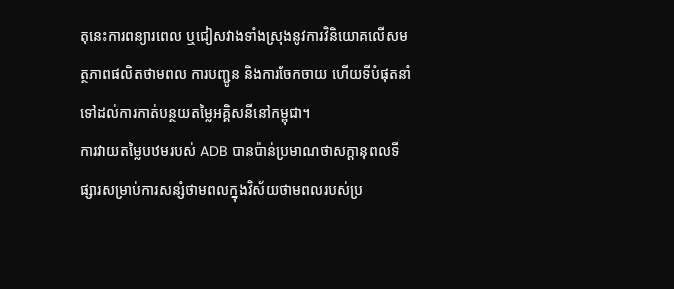តុនេះការពន្យារពេល ឬជៀសវាងទាំងស្រុងនូវការវិនិយោគលើសមត្ថភាពផលិតថាមពល ការបញ្ជូន និងការចែកចាយ ហើយទីបំផុតនាំទៅដល់ការកាត់បន្ថយតម្លៃអគ្គិសនីនៅកម្ពុជា។
ការវាយតម្លៃបឋមរបស់ ADB បានប៉ាន់ប្រមាណថាសក្តានុពលទីផ្សារសម្រាប់ការសន្សំថាមពលក្នុងវិស័យថាមពលរបស់ប្រ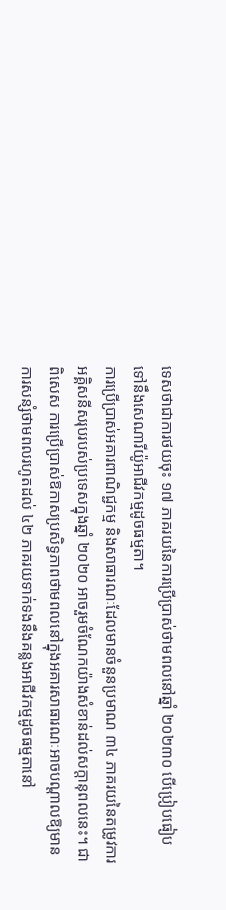ទេសថាជាការថយចុះ ១៧ ភាគរយនៃការប្រើប្រាស់ថាមពលនៅឆ្នាំ ២០២៣០ បើប្រៀបធៀបទៅនឹងសេណារីយ៉ូអាជីវកម្មដូចធម្មតា។
ការប្រើប្រាស់អគារពាណិជ្ជកម្ម និងសាធារណៈដែលមានចំនួនប្រមាណ ៣៤ ភាគរយនៃតម្រូវការអគ្គិសនីសរុបរបស់ប្រទេសក្នុងឆ្នាំ ២០២០ អាចរួមចំណែកយ៉ាងសំខាន់ដល់សក្តានុពលនេះ។ ជាពិសេស ការប្រើប្រាស់ឱកាសប្រសិទ្ធភាពថាមពលនៅក្នុងអគារសាធារណៈអាចបណ្តាលឱ្យមានការសន្សំថាមពលរហូតដល់ ៤២ ភាគរយទាក់ទងនឹងគន្លងអាជីវកម្មដូចធម្មតានៅ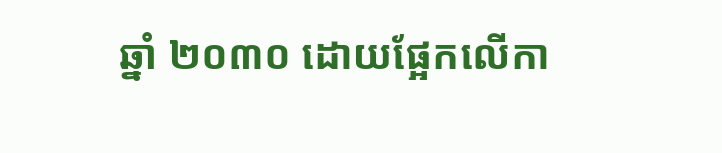ឆ្នាំ ២០៣០ ដោយផ្អែកលើកា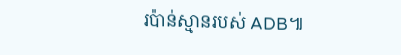រប៉ាន់ស្មានរបស់ ADB៕